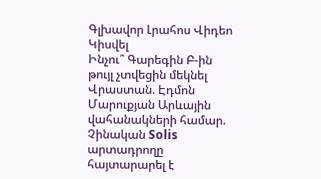Գլխավոր Լրահոս Վիդեո Կիսվել
Ինչու՞ Գարեգին Բ-ին թույլ չտվեցին մեկնել Վրաստան. Էդմոն Մարուքյան Արևային վահանակների համար. Չինական Solis արտադրողը հայտարարել է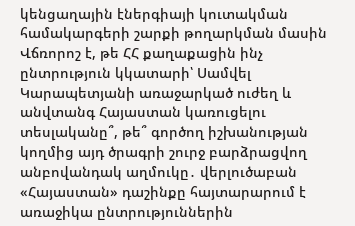կենցաղային էներգիայի կուտակման համակարգերի շարքի թողարկման մասին Վճռորոշ է, թե ՀՀ քաղաքացին ինչ ընտրություն կկատարի՝ Սամվել Կարապետյանի առաջարկած ուժեղ և անվտանգ Հայաստան կառուցելու տեսլականը՞, թե՞ գործող իշխանության կողմից այդ ծրագրի շուրջ բարձրացվող անբովանդակ աղմուկը․ վերլուծաբան «Հայաստան» դաշինքը հայտարարում է առաջիկա ընտրություններին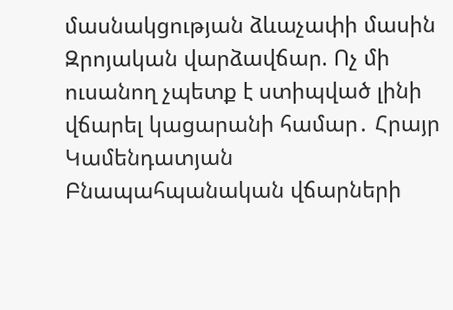մասնակցության ձևաչափի մասին Զրոյական վարձավճար. Ոչ մի ուսանող չպետք է ստիպված լինի վճարել կացարանի համար․ Հրայր Կամենդատյան Բնապահպանական վճարների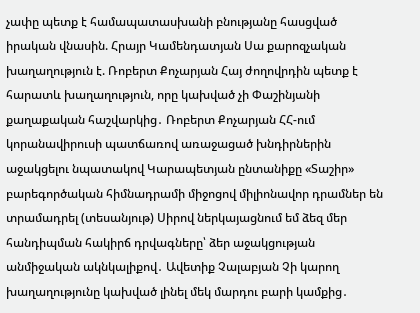չափը պետք է համապատասխանի բնությանը հասցված իրական վնասին. Հրայր Կամենդատյան Սա քարոզչական խաղաղություն է. Ռոբերտ Քոչարյան Հայ ժողովրդին պետք է հարատև խաղաղություն, որը կախված չի Փաշինյանի քաղաքական հաշվարկից․ Ռոբերտ Քոչարյան ՀՀ-ում կորանավիրուսի պատճառով առաջացած խնդիրներին աջակցելու նպատակով Կարապետյան ընտանիքը «Տաշիր» բարեգործական հիմնադրամի միջոցով միլիոնավոր դրամներ են տրամադրել (տեսանյութ) Սիրով ներկայացնում եմ ձեզ մեր հանդիպման հակիրճ դրվագները՝ ձեր աջակցության անմիջական ակնկալիքով․ Ավետիք Չալաբյան Չի կարող խաղաղությունը կախված լինել մեկ մարդու բարի կամքից․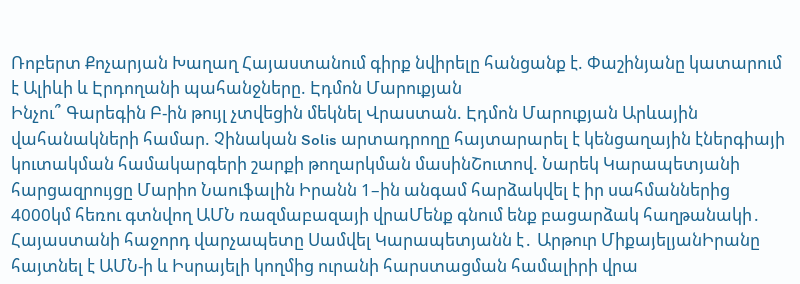Ռոբերտ Քոչարյան Խաղաղ Հայաստանում գիրք նվիրելը հանցանք է. Փաշինյանը կատարում է Ալիևի և Էրդողանի պահանջները. Էդմոն Մարուքյան
Ինչու՞ Գարեգին Բ-ին թույլ չտվեցին մեկնել Վրաստան. Էդմոն Մարուքյան Արևային վահանակների համար. Չինական Solis արտադրողը հայտարարել է կենցաղային էներգիայի կուտակման համակարգերի շարքի թողարկման մասինՇուտով. Նարեկ Կարապետյանի հարցազրույցը Մարիո Նաուֆալին Իրանն 1–ին անգամ հարձակվել է իր սահմաններից 4000կմ հեռու գտնվող ԱՄՆ ռազմաբազայի վրաՄենք գնում ենք բացարձակ հաղթանակի․ Հայաստանի հաջորդ վարչապետը Սամվել Կարապետյանն է․ Արթուր ՄիքայելյանԻրանը հայտնել է ԱՄՆ-ի և Իսրայելի կողմից ուրանի հարստացման համալիրի վրա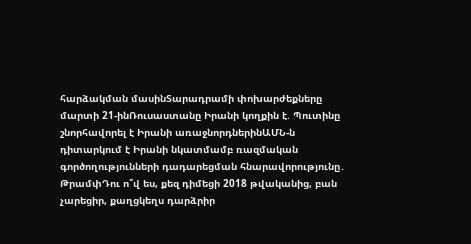հարձակման մասինՏարադրամի փոխարժեքները մարտի 21-ինՌուսաստանը Իրանի կողքին է. Պուտինը շնորհավորել է Իրանի առաջնորդներինԱՄՆ-ն դիտարկում է Իրանի նկատմամբ ռազմական գործողությունների դադարեցման հնարավորությունը․ ԹրամփԴու ո՞վ ես, քեզ դիմեցի 2018 թվականից, բան չարեցիր, քաղցկեղս դարձրիր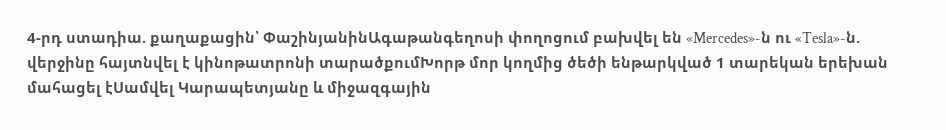4-րդ ստադիա. քաղաքացին՝ ՓաշինյանինԱգաթանգեղոսի փողոցում բախվել են «Mercedes»-ն ու «Tesla»-ն. վերջինը հայտնվել է կինոթատրոնի տարածքումԽորթ մոր կողմից ծեծի ենթարկված 1 տարեկան երեխան մահացել էՍամվել Կարապետյանը և միջազգային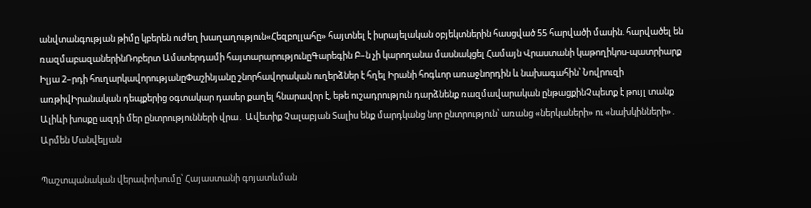անվտանգության թիմը կբերեն ուժեղ խաղաղություն«Հեզբոլլահը» հայտնել է իսրայելական օբյեկտներին հասցված 55 հարվածի մասին. հարվածել են ռազմաբազաներինՌոբերտ Ամստերդամի հայտարարությունըԳարեգին Բ–ն չի կարողանա մասնակցել Համայն Վրաստանի կաթողիկոս-պատրիարք Իլյա 2–րդի հուղարկավորությանըՓաշինյանը շնորհավորական ուղերձներ է հղել Իրանի հոգևոր առաջնորդին և նախագահին՝ Նովրուզի առթիվԻրանական դեպքերից օգտակար դասեր քաղել հնարավոր է, եթե ուշադրություն դարձնենք ռազմավարական ընթացքինՉպետք է թույլ տանք Ալիևի խոսքը ազդի մեր ընտրությունների վրա․ Ավետիք Չալաբյան Տալիս ենք մարդկանց նոր ընտրություն՝ առանց «ներկաների» ու «նախկինների»․ Արմեն Մանվելյան

Պաշտպանական վերափոխումը՝ Հայաստանի գոյատևման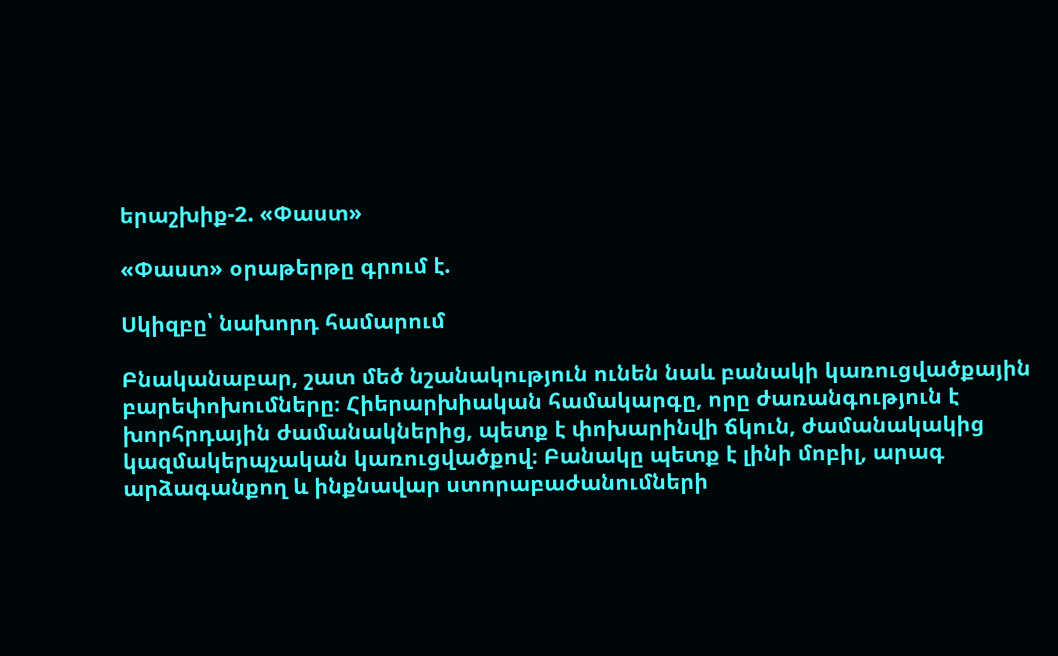երաշխիք-2. «Փաստ»

«Փաստ» օրաթերթը գրում է.

Սկիզբը՝ նախորդ համարում

Բնականաբար, շատ մեծ նշանակություն ունեն նաև բանակի կառուցվածքային բարեփոխումները։ Հիերարխիական համակարգը, որը ժառանգություն է խորհրդային ժամանակներից, պետք է փոխարինվի ճկուն, ժամանակակից կազմակերպչական կառուցվածքով։ Բանակը պետք է լինի մոբիլ, արագ արձագանքող և ինքնավար ստորաբաժանումների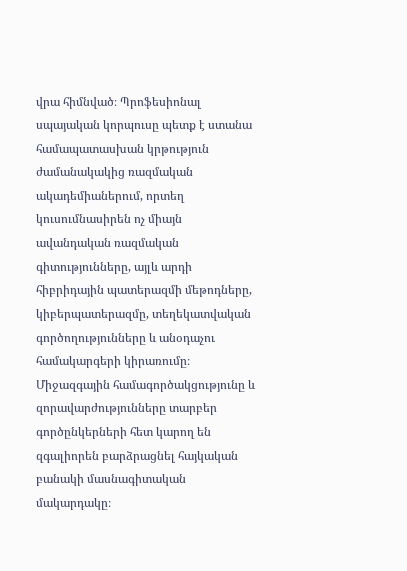վրա հիմնված։ Պրոֆեսիոնալ սպայական կորպուսը պետք է ստանա համապատասխան կրթություն ժամանակակից ռազմական ակադեմիաներում, որտեղ կուսումնասիրեն ոչ միայն ավանդական ռազմական գիտությունները, այլև արդի հիբրիդային պատերազմի մեթոդները, կիբերպատերազմը, տեղեկատվական գործողությունները և անօդաչու համակարգերի կիրառումը։ Միջազգային համագործակցությունը և զորավարժությունները տարբեր գործընկերների հետ կարող են զգալիորեն բարձրացնել հայկական բանակի մասնագիտական մակարդակը։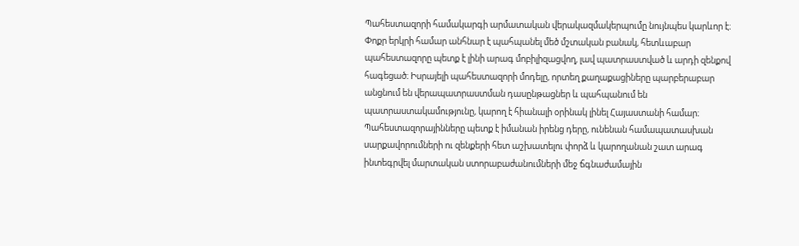Պահեստազորի համակարգի արմատական վերակազմակերպումը նույնպես կարևոր է։ Փոքր երկրի համար անհնար է պահպանել մեծ մշտական բանակ, հետևաբար պահեստազորը պետք է լինի արագ մոբիլիզացվող, լավ պատրաստված և արդի զենքով հագեցած։ Իսրայելի պահեստազորի մոդելը, որտեղ քաղաքացիները պարբերաբար անցնում են վերապատրաստման դասընթացներ և պահպանում են պատրաստակամությունը, կարող է հիանալի օրինակ լինել Հայաստանի համար։ Պահեստազորայինները պետք է իմանան իրենց դերը, ունենան համապատասխան սարքավորումների ու զենքերի հետ աշխատելու փորձ և կարողանան շատ արագ ինտեգրվել մարտական ստորաբաժանումների մեջ ճգնաժամային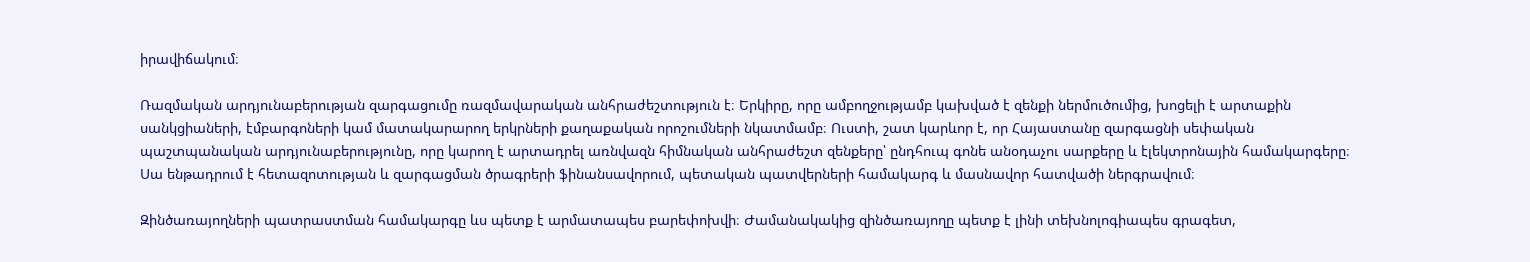իրավիճակում։

Ռազմական արդյունաբերության զարգացումը ռազմավարական անհրաժեշտություն է։ Երկիրը, որը ամբողջությամբ կախված է զենքի ներմուծումից, խոցելի է արտաքին սանկցիաների, էմբարգոների կամ մատակարարող երկրների քաղաքական որոշումների նկատմամբ։ Ուստի, շատ կարևոր է, որ Հայաստանը զարգացնի սեփական պաշտպանական արդյունաբերությունը, որը կարող է արտադրել առնվազն հիմնական անհրաժեշտ զենքերը՝ ընդհուպ գոնե անօդաչու սարքերը և էլեկտրոնային համակարգերը։ Սա ենթադրում է հետազոտության և զարգացման ծրագրերի ֆինանսավորում, պետական պատվերների համակարգ և մասնավոր հատվածի ներգրավում։

Զինծառայողների պատրաստման համակարգը ևս պետք է արմատապես բարեփոխվի։ Ժամանակակից զինծառայողը պետք է լինի տեխնոլոգիապես գրագետ,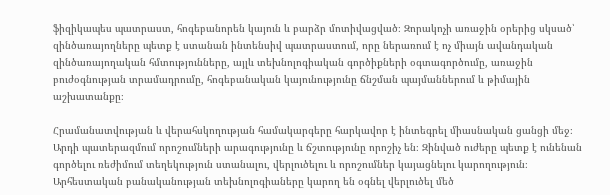ֆիզիկապես պատրաստ, հոգեբանորեն կայուն և բարձր մոտիվացված։ Զորակոչի առաջին օրերից սկսած՝ զինծառայողները պետք է ստանան ինտենսիվ պատրաստում, որը ներառում է ոչ միայն ավանդական զինծառայողական հմտությունները, այլև տեխնոլոգիական գործիքների օգտագործումը, առաջին բուժօգնության տրամադրումը, հոգեբանական կայունությունը ճնշման պայմաններում և թիմային աշխատանքը։

Հրամանատվության և վերահսկողության համակարգերը հարկավոր է ինտեգրել միասնական ցանցի մեջ։ Արդի պատերազմում որոշումների արագությունը և ճշտությունը որոշիչ են։ Զինված ուժերը պետք է ունենան գործելու ռեժիմում տեղեկություն ստանալու, վերլուծելու և որոշումներ կայացնելու կարողություն։ Արհեստական բանականության տեխնոլոգիաները կարող են օգնել վերլուծել մեծ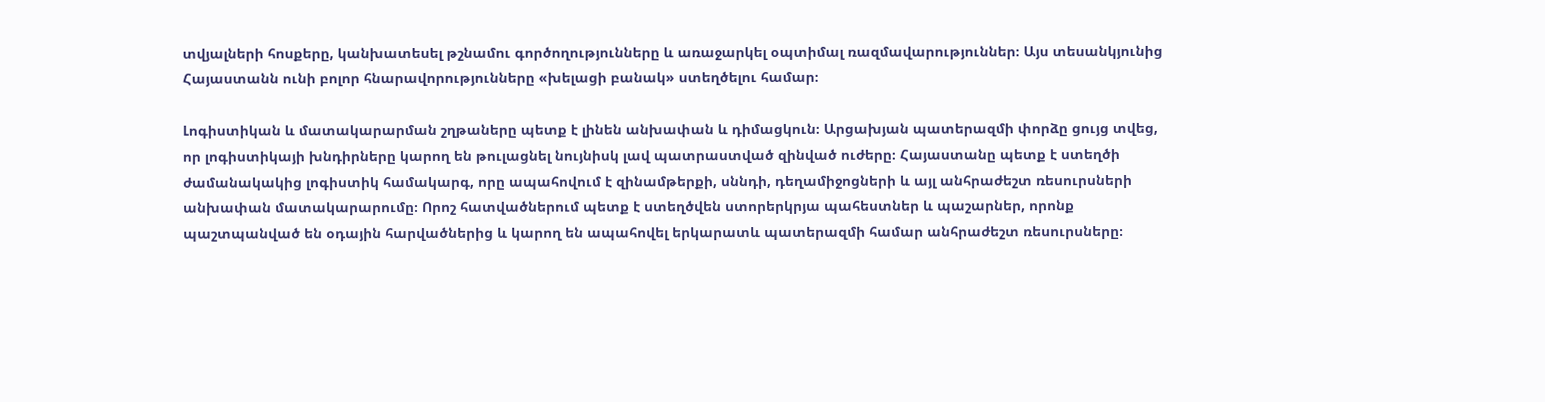տվյալների հոսքերը, կանխատեսել թշնամու գործողությունները և առաջարկել օպտիմալ ռազմավարություններ։ Այս տեսանկյունից Հայաստանն ունի բոլոր հնարավորությունները «խելացի բանակ» ստեղծելու համար։

Լոգիստիկան և մատակարարման շղթաները պետք է լինեն անխափան և դիմացկուն։ Արցախյան պատերազմի փորձը ցույց տվեց, որ լոգիստիկայի խնդիրները կարող են թուլացնել նույնիսկ լավ պատրաստված զինված ուժերը։ Հայաստանը պետք է ստեղծի ժամանակակից լոգիստիկ համակարգ, որը ապահովում է զինամթերքի, սննդի, դեղամիջոցների և այլ անհրաժեշտ ռեսուրսների անխափան մատակարարումը։ Որոշ հատվածներում պետք է ստեղծվեն ստորերկրյա պահեստներ և պաշարներ, որոնք պաշտպանված են օդային հարվածներից և կարող են ապահովել երկարատև պատերազմի համար անհրաժեշտ ռեսուրսները։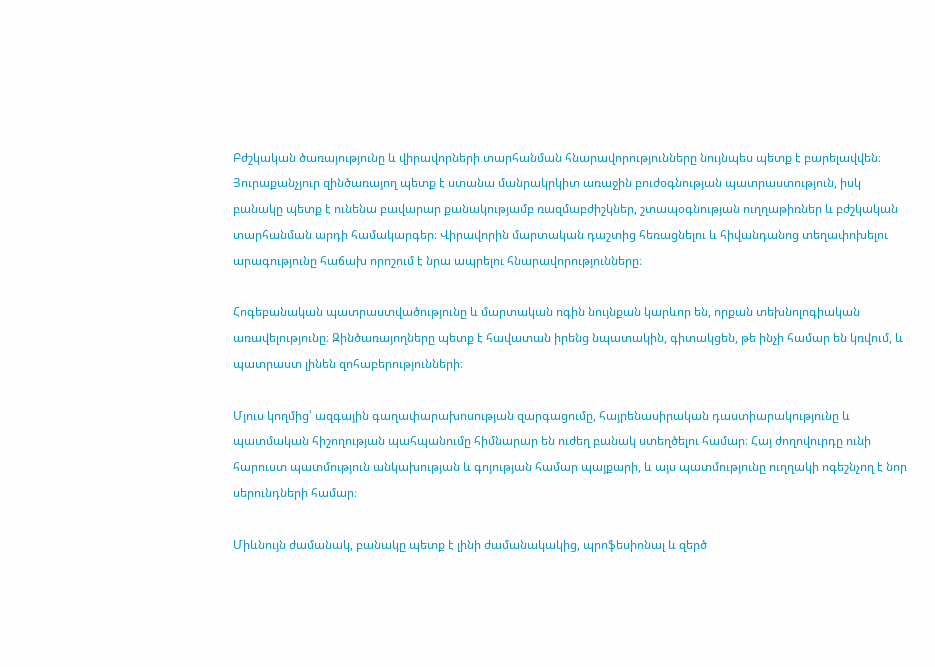Բժշկական ծառայությունը և վիրավորների տարհանման հնարավորությունները նույնպես պետք է բարելավվեն։ Յուրաքանչյուր զինծառայող պետք է ստանա մանրակրկիտ առաջին բուժօգնության պատրաստություն, իսկ բանակը պետք է ունենա բավարար քանակությամբ ռազմաբժիշկներ, շտապօգնության ուղղաթիռներ և բժշկական տարհանման արդի համակարգեր։ Վիրավորին մարտական դաշտից հեռացնելու և հիվանդանոց տեղափոխելու արագությունը հաճախ որոշում է նրա ապրելու հնարավորությունները։

Հոգեբանական պատրաստվածությունը և մարտական ոգին նույնքան կարևոր են, որքան տեխնոլոգիական առավելությունը։ Զինծառայողները պետք է հավատան իրենց նպատակին, գիտակցեն, թե ինչի համար են կռվում, և պատրաստ լինեն զոհաբերությունների։

Մյուս կողմից՝ ազգային գաղափարախոսության զարգացումը, հայրենասիրական դաստիարակությունը և պատմական հիշողության պահպանումը հիմնարար են ուժեղ բանակ ստեղծելու համար։ Հայ ժողովուրդը ունի հարուստ պատմություն անկախության և գոյության համար պայքարի, և այս պատմությունը ուղղակի ոգեշնչող է նոր սերունդների համար։

Միևնույն ժամանակ, բանակը պետք է լինի ժամանակակից, պրոֆեսիոնալ և զերծ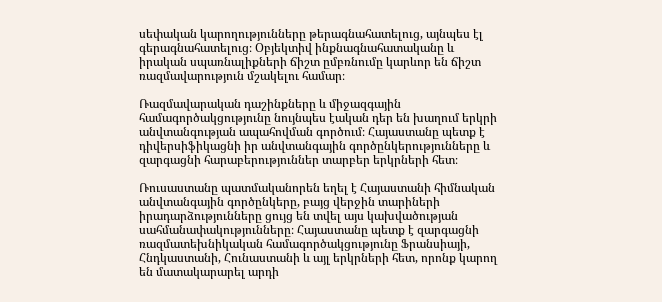սեփական կարողությունները թերագնահատելուց, այնպես էլ գերագնահատելուց։ Օբյեկտիվ ինքնագնահատականը և իրական սպառնալիքների ճիշտ ըմբռնումը կարևոր են ճիշտ ռազմավարություն մշակելու համար։

Ռազմավարական դաշինքները և միջազգային համագործակցությունը նույնպես էական դեր են խաղում երկրի անվտանգության ապահովման գործում։ Հայաստանը պետք է դիվերսիֆիկացնի իր անվտանգային գործընկերությունները և զարգացնի հարաբերություններ տարբեր երկրների հետ։

Ռուսաստանը պատմականորեն եղել է Հայաստանի հիմնական անվտանգային գործընկերը, բայց վերջին տարիների իրադարձությունները ցույց են տվել այս կախվածության սահմանափակությունները։ Հայաստանը պետք է զարգացնի ռազմատեխնիկական համագործակցությունը Ֆրանսիայի, Հնդկաստանի, Հունաստանի և այլ երկրների հետ, որոնք կարող են մատակարարել արդի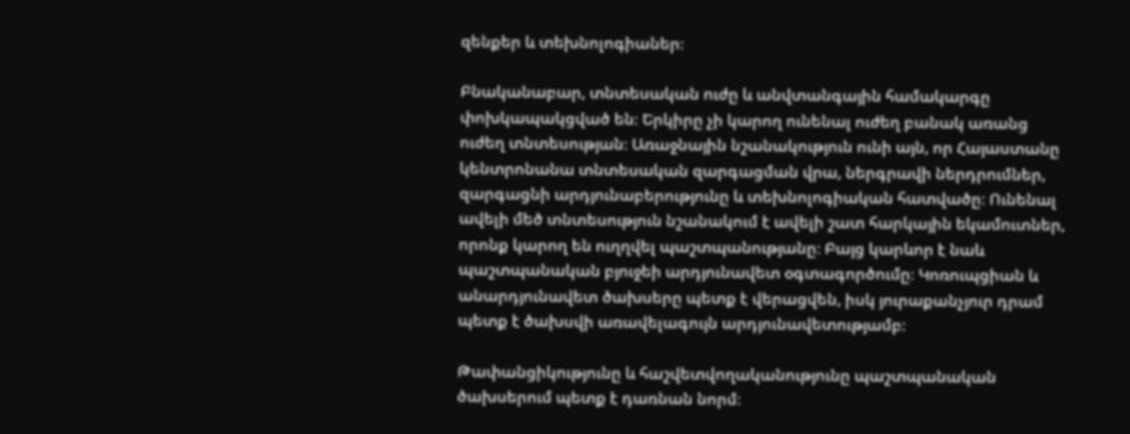զենքեր և տեխնոլոգիաներ։

Բնականաբար, տնտեսական ուժը և անվտանգային համակարգը փոխկապակցված են։ Երկիրը չի կարող ունենալ ուժեղ բանակ առանց ուժեղ տնտեսության։ Առաջնային նշանակություն ունի այն, որ Հայաստանը կենտրոնանա տնտեսական զարգացման վրա, ներգրավի ներդրումներ, զարգացնի արդյունաբերությունը և տեխնոլոգիական հատվածը։ Ունենալ ավելի մեծ տնտեսություն նշանակում է ավելի շատ հարկային եկամուտներ, որոնք կարող են ուղղվել պաշտպանությանը։ Բայց կարևոր է նաև պաշտպանական բյուջեի արդյունավետ օգտագործումը։ Կոռուպցիան և անարդյունավետ ծախսերը պետք է վերացվեն, իսկ յուրաքանչյուր դրամ պետք է ծախսվի առավելագույն արդյունավետությամբ։

Թափանցիկությունը և հաշվետվողականությունը պաշտպանական ծախսերում պետք է դառնան նորմ։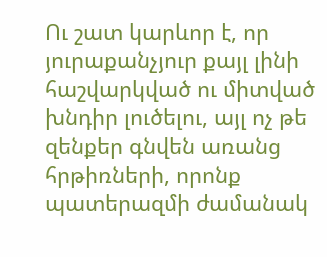Ու շատ կարևոր է, որ յուրաքանչյուր քայլ լինի հաշվարկված ու միտված խնդիր լուծելու, այլ ոչ թե զենքեր գնվեն առանց հրթիռների, որոնք պատերազմի ժամանակ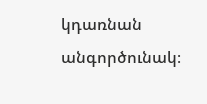կդառնան անգործունակ։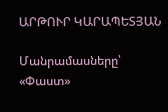ԱՐԹՈՒՐ ԿԱՐԱՊԵՏՅԱՆ

Մանրամասները՝ «Փաստ»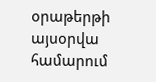օրաթերթի այսօրվա համարում